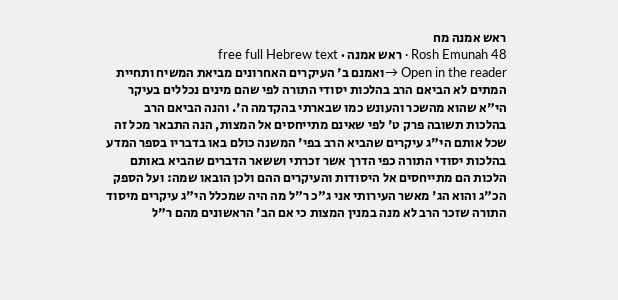ראש אמנה מח
Rosh Emunah 48 · ראש אמנה · free full Hebrew text
Open in the reader →ואמנם ב' העיקרים האחרונים מביאת המשיח ותחיית המתים לא הביאם הרב בהלכות יסודי התורה לפי שהם מינים נכללים בעיקר הי"א שהוא מהשכר והעונש כמו שבארתי בהקדמה ה'. והנה הביאם הרב בהלכות תשובה פרק ט' לפי שאינם מתייחסים אל המצות, הנה התבאר מכל זה שכל אותם הי"ג עיקרים שהביא הרב בפי' המשנה כולם באו בדבריו בספר המדע בהלכות יסודי התורה כפי הדרך אשר זכרתי וששאר הדברים שהביא באותם הלכות הם מתייחסים אל היסודות והעיקרים ההם ולכן הובאו שמה: ועל הספק הכ"ג והוא הג' מאשר העירותי אני ג"כ ר"ל מה היה שמכלל הי"ג עיקרים מיסוד התורה שזכר הרב לא מנה במנין המצות כי אם הב' הראשונים מהם ר"ל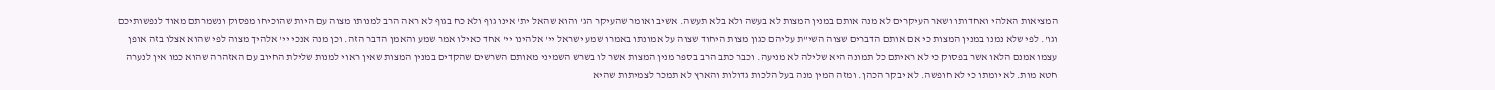המציאות האלהי ואחדותו ושאר העיקרים לא מנה אותם במנין המצות לא בעשה ולא בלא תעשה. אשיב ואומר שהעיקר הג' והוא שהאל ית' אינו גוף ולא כח בגוף לא ראה הרב למנותו מצוה עם היות שהוכיחו מפסוק ונשמרתם מאוד לנפשותיכם וגו'. לפי שלא נמנו במנין המצות כי אם אותם הדברים שצוה השי"ת עליהם כגון מצות היחוד שצוה על אמונתו באמרו שמע ישראל יי' אלהינו יי' אחד כאילו אמר שמע והאמן הדבר הזה. וכן מנה אנכי יי' אלהיך מצוה לפי שהוא אצלו בזה אופן עצמו אמנם הלאו אשר בפסוק כי לא ראיתם כל תמונה היא שלילה לא מניעה. וכבר כתב הרב בספר מנין המצות אשר לו בשרש השמיני מאותם השרשים שהקדים במנין המצות שאין ראוי למנות שלילת החיוב עם האזהרה שהוא כמו אין לנערה חטא מות. לא יומתו כי לא חופשה. לא יבקר הכהן. ומזה המין מנה בעל הלכות גדולות והארץ לא תמכר לצמיתות שהיא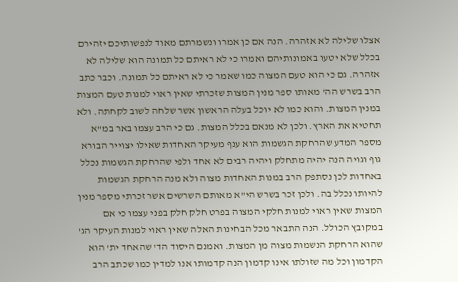אצלו שלילה לא אזהרה. הנה אם כן אמרו ונשמרתם מאוד לנפשותיכם יזהירם בכלל שלא יטעו באמונותיהם ואמרו כי לא ראיתם כל תמונה הוא שלילה לא אזהרה. גם כי הוא טעם המצוה כמו שאמר כי לא ראיתם כל תמונה. וכבר כתב הרב בשרש הה' מאותו ספר מנין המצות שזכרתי שאין ראוי למנות טעם המצות במנין המצות. והוא כמו לא יוכל בעלה הראשון אשר שלחה לשוב לקחתה. ולא תחטיא את הארץ. ולכן לא מנאם בכלל המצות. גם כי הרב עצמו באר במ"א מספר המדע שהרחקת הגשמות הוא ענף מעיקר האחדות שאילו יצוייר הבורא גוף וגויה הנה יהיה מתחלק ויהיה רבים לא אחד ולפי שהרחקת הגשמות נכלל באחדות לכן נסתפק הרב במנות האחדות מצוה ולא מנה הרחקת הגשמות להיותו נכלל בה. ולכן זכר בשרש הי"א מאותם השרשים אשר זכרתי מספר מנין המצות שאין ראוי למנות חלקי המצוה בפרט חלק חלק בפני עצמו כי אם במקובץ הכולל. הנה התבאר מכל הבחינות האלה שאין ראוי למנות העיקר הג' שהוא הרחקת הנשמות מצוה מן המצות. ואמנם היסוד הד' שהאחד ית' הוא הקדמון וכל מה שזולתו אינו קדמון הנה קדמותו אנו למדין כמו שכתב הרב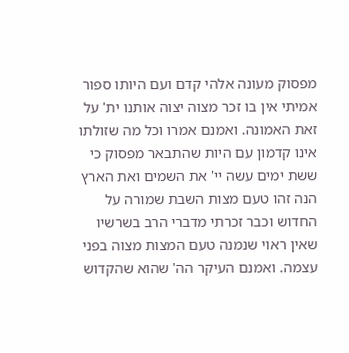מפסוק מעונה אלהי קדם ועם היותו ספור אמיתי אין בו זכר מצוה יצוה אותנו ית' על זאת האמונה. ואמנם אמרו וכל מה שזולתו אינו קדמון עם היות שהתבאר מפסוק כי ששת ימים עשה יי' את השמים ואת הארץ הנה זהו טעם מצות השבת שמורה על החדוש וכבר זכרתי מדברי הרב בשרשיו שאין ראוי שנמנה טעם המצות מצוה בפני עצמה. ואמנם העיקר הה' שהוא שהקדוש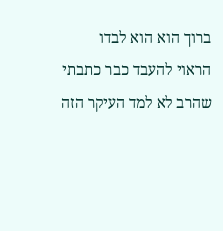ברוך הוא הוא לבדו הראוי להעבד כבר כתבתי שהרב לא למד העיקר הזה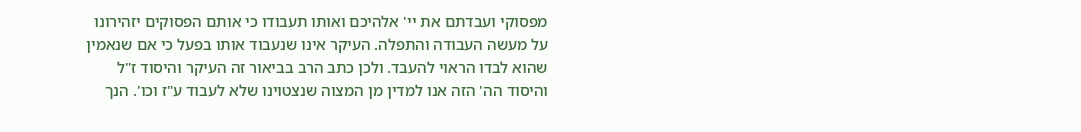מפסוקי ועבדתם את יי' אלהיכם ואותו תעבודו כי אותם הפסוקים יזהירונו על מעשה העבודה והתפלה. העיקר אינו שנעבוד אותו בפעל כי אם שנאמין שהוא לבדו הראוי להעבד. ולכן כתב הרב בביאור זה העיקר והיסוד ז"ל והיסוד הה' הזה אנו למדין מן המצוה שנצטוינו שלא לעבוד ע"ז וכו'. הנך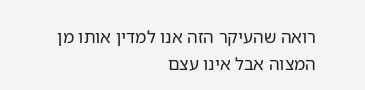רואה שהעיקר הזה אנו למדין אותו מן המצוה אבל אינו עצם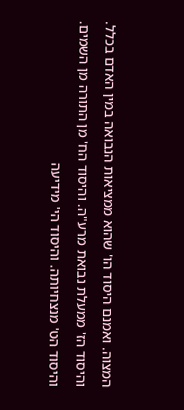המצוה. ואמנם היסוד הו' שהוא ממציאות הנבואה במין האדם בכלל. והיסוד הז' ממעלת נבואת מרע"ה. והיסוד הח' מן התורה מן השמים. והיסוד הט' מנצחיותה. והיסוד הי' מידיעה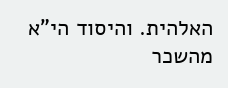האלהית. והיסוד הי"א מהשכר